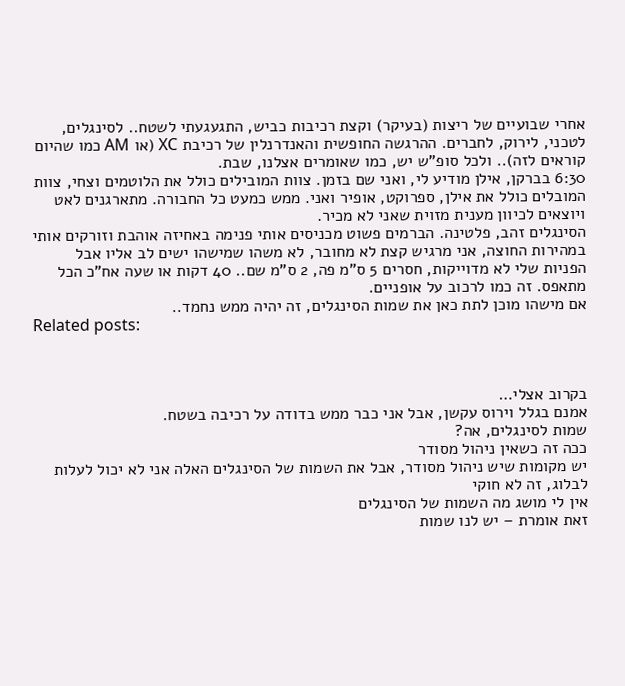אחרי שבועיים של ריצות (בעיקר) וקצת רכיבות כביש, התגעגעתי לשטח.. לסינגלים, לטכני, לירוק, לחברים. ההרגשה החופשית והאנדרנלין של רכיבת XC (או AM כמו שהיום קוראים לזה).. ולכל סופ"ש יש, כמו שאומרים אצלנו, שבת.
6:30 בברקן, אילן מודיע לי, ואני שם בזמן. צוות המובילים כולל את הלוטמים וצחי, צוות המובלים כולל את אילן, ספרוקט, אופיר ואני. ממש כמעט כל החבורה. מתארגנים לאט ויוצאים לכיוון מענית מזוית שאני לא מכיר.
הסינגלים זהב, פלטינה. הברמים פשוט מכניסים אותי פנימה באחיזה אוהבת וזורקים אותי במהירות החוצה, אני מרגיש קצת לא מחובר, לא משהו שמישהו ישים לב אליו אבל הפניות שלי לא מדוייקות, חסרים 5 ס"מ פה, 2 ס"מ שם.. 40 דקות או שעה אח"כ הכל מתאפס. זה כמו לרכוב על אופניים.
אם מישהו מוכן לתת כאן את שמות הסינגלים, זה יהיה ממש נחמד..
Related posts:



בקרוב אצלי…
אמנם בגלל וירוס עקשן, אבל אני כבר ממש בדודה על רכיבה בשטח.
שמות לסינגלים, אה?
ככה זה כשאין ניהול מסודר
יש מקומות שיש ניהול מסודר, אבל את השמות של הסינגלים האלה אני לא יכול לעלות לבלוג, זה לא חוקי
אין לי מושג מה השמות של הסינגלים
זאת אומרת – יש לנו שמות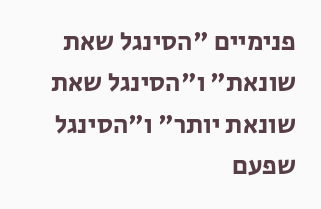פנימיים "הסינגל שאת שונאת" ו"הסינגל שאת שונאת יותר" ו"הסינגל שפעם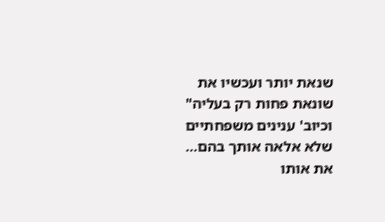שנאת יותר ועכשיו את שונאת פחות רק בעליה" וכיוב' ענינים משפחתיים שלא אלאה אותך בהם…
את אותו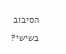הסיבוב בשישי?